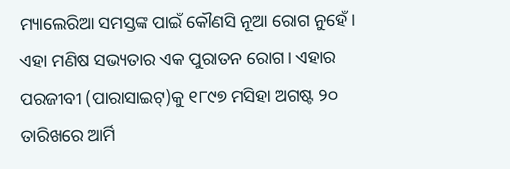ମ୍ୟାଲେରିଆ ସମସ୍ତଙ୍କ ପାଇଁ କୌଣସି ନୂଆ ରୋଗ ନୁହେଁ। ଏହା ମଣିଷ ସଭ୍ୟତାର ଏକ ପୁରାତନ ରୋଗ। ଏହାର ପରଜୀବୀ (ପାରାସାଇଟ୍)କୁ ୧୮୯୭ ମସିହା ଅଗଷ୍ଟ ୨୦ ତାରିଖରେ ଆର୍ମି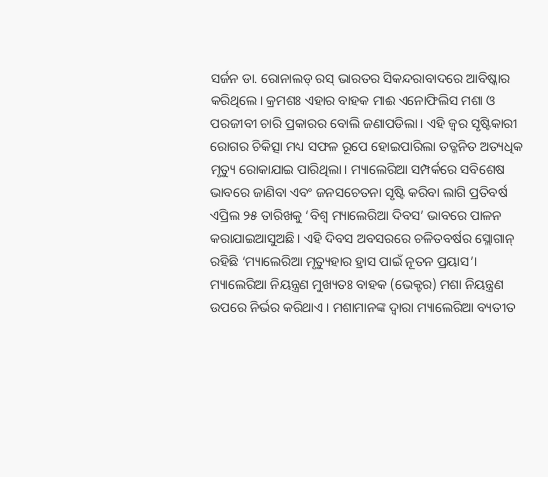ସର୍ଜନ ଡା. ରୋନାଲଡ୍ ରସ୍ ଭାରତର ସିକନ୍ଦରାବାଦରେ ଆବିଷ୍କାର କରିଥିଲେ। କ୍ରମଶଃ ଏହାର ବାହକ ମାଈ ଏନୋଫିଲିସ ମଶା ଓ ପରଜୀବୀ ଚାରି ପ୍ରକାରର ବୋଲି ଜଣାପଡିଲା। ଏହି ଜ୍ୱର ସୃଷ୍ଟିକାରୀ ରୋଗର ଚିକିତ୍ସା ମଧ୍ୟ ସଫଳ ରୂପେ ହୋଇପାରିଲା ତତ୍ଜନିତ ଅତ୍ୟଧିକ ମୃତ୍ୟୁ ରୋକାଯାଇ ପାରିଥିଲା। ମ୍ୟାଲେରିଆ ସମ୍ପର୍କରେ ସବିଶେଷ ଭାବରେ ଜାଣିବା ଏବଂ ଜନସଚେତନା ସୃଷ୍ଟି କରିବା ଲାଗି ପ୍ରତିବର୍ଷ ଏପ୍ରିଲ ୨୫ ତାରିଖକୁ ‘ବିଶ୍ୱ ମ୍ୟାଲେରିଆ ଦିବସ’ ଭାବରେ ପାଳନ କରାଯାଇଆସୁଅଛି। ଏହି ଦିବସ ଅବସରରେ ଚଳିତବର୍ଷର ସ୍ଲୋଗାନ୍ ରହିଛି ‘ମ୍ୟାଲେରିଆ ମୃତ୍ୟୁହାର ହ୍ରାସ ପାଇଁ ନୂତନ ପ୍ରୟାସ’।
ମ୍ୟାଲେରିଆ ନିୟନ୍ତ୍ରଣ ମୁଖ୍ୟତଃ ବାହକ (ଭେକ୍ଟର) ମଶା ନିୟନ୍ତ୍ରଣ ଉପରେ ନିର୍ଭର କରିଥାଏ। ମଶାମାନଙ୍କ ଦ୍ୱାରା ମ୍ୟାଲେରିଆ ବ୍ୟତୀତ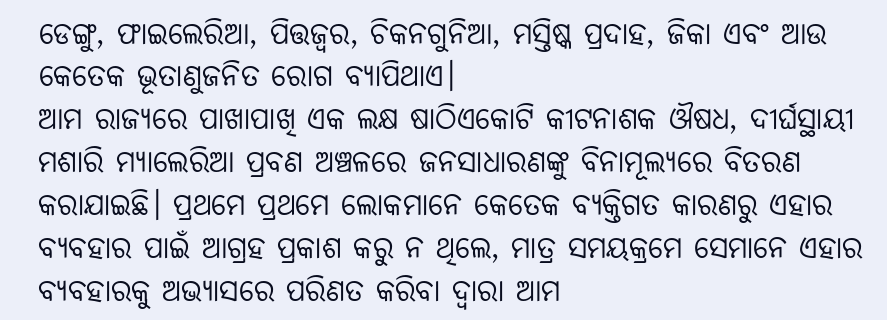ଡେଙ୍ଗୁ, ଫାଇଲେରିଆ, ପିତ୍ତଜ୍ୱର, ଚିକନଗୁନିଆ, ମସ୍ତିଷ୍କ ପ୍ରଦାହ, ଜିକା ଏବଂ ଆଉ କେତେକ ଭୂତାଣୁଜନିତ ରୋଗ ବ୍ୟାପିଥାଏ।
ଆମ ରାଜ୍ୟରେ ପାଖାପାଖି ଏକ ଲକ୍ଷ ଷାଠିଏକୋଟି କୀଟନାଶକ ଔଷଧ, ଦୀର୍ଘସ୍ଥାୟୀ ମଶାରି ମ୍ୟାଲେରିଆ ପ୍ରବଣ ଅଞ୍ଚଳରେ ଜନସାଧାରଣଙ୍କୁ ବିନାମୂଲ୍ୟରେ ବିତରଣ କରାଯାଇଛି। ପ୍ରଥମେ ପ୍ରଥମେ ଲୋକମାନେ କେତେକ ବ୍ୟକ୍ତିଗତ କାରଣରୁ ଏହାର ବ୍ୟବହାର ପାଇଁ ଆଗ୍ରହ ପ୍ରକାଶ କରୁ ନ ଥିଲେ, ମାତ୍ର ସମୟକ୍ରମେ ସେମାନେ ଏହାର ବ୍ୟବହାରକୁ ଅଭ୍ୟାସରେ ପରିଣତ କରିବା ଦ୍ୱାରା ଆମ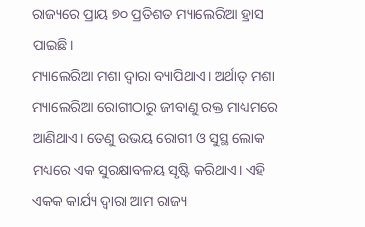ରାଜ୍ୟରେ ପ୍ରାୟ ୭୦ ପ୍ରତିଶତ ମ୍ୟାଲେରିଆ ହ୍ରାସ ପାଇଛି।
ମ୍ୟାଲେରିଆ ମଶା ଦ୍ୱାରା ବ୍ୟାପିଥାଏ। ଅର୍ଥାତ୍ ମଶା ମ୍ୟାଲେରିଆ ରୋଗୀଠାରୁ ଜୀବାଣୁ ରକ୍ତ ମାଧ୍ୟମରେ ଆଣିଥାଏ। ତେଣୁ ଉଭୟ ରୋଗୀ ଓ ସୁସ୍ଥ ଲୋକ ମଧ୍ୟରେ ଏକ ସୁରକ୍ଷାବଳୟ ସୃଷ୍ଟି କରିଥାଏ। ଏହି ଏକକ କାର୍ଯ୍ୟ ଦ୍ୱାରା ଆମ ରାଜ୍ୟ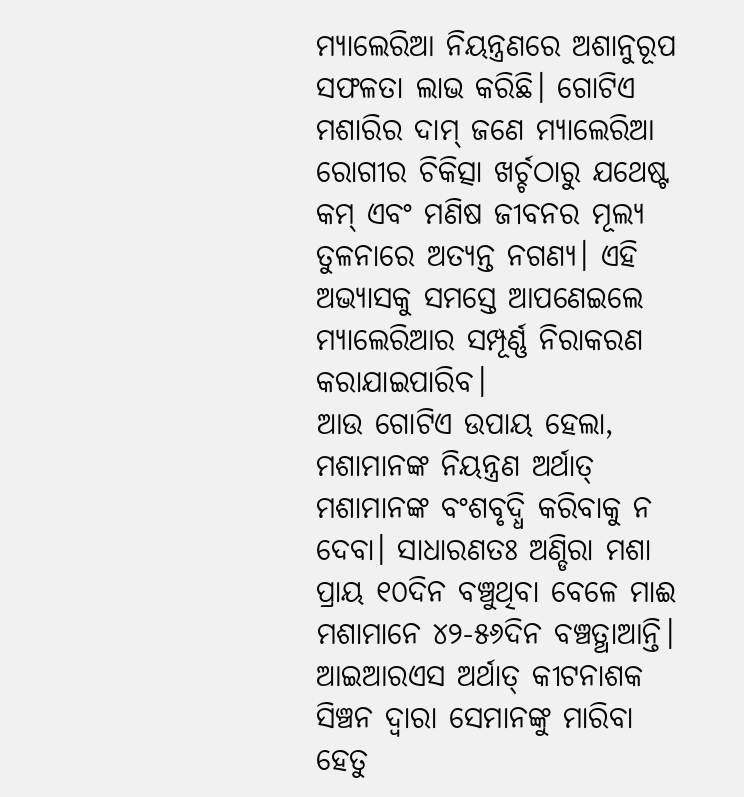ମ୍ୟାଲେରିଆ ନିୟନ୍ତ୍ରଣରେ ଅଶାନୁରୂପ ସଫଳତା ଲାଭ କରିଛି। ଗୋଟିଏ ମଶାରିର ଦାମ୍ ଜଣେ ମ୍ୟାଲେରିଆ ରୋଗୀର ଚିକିତ୍ସା ଖର୍ଚ୍ଚଠାରୁ ଯଥେଷ୍ଟ କମ୍ ଏବଂ ମଣିଷ ଜୀବନର ମୂଲ୍ୟ ତୁଳନାରେ ଅତ୍ୟନ୍ତ ନଗଣ୍ୟ। ଏହି ଅଭ୍ୟାସକୁ ସମସ୍ତେ ଆପଣେଇଲେ ମ୍ୟାଲେରିଆର ସମ୍ପୂର୍ଣ୍ଣ ନିରାକରଣ କରାଯାଇପାରିବ।
ଆଉ ଗୋଟିଏ ଉପାୟ ହେଲା, ମଶାମାନଙ୍କ ନିୟନ୍ତ୍ରଣ ଅର୍ଥାତ୍ ମଶାମାନଙ୍କ ବଂଶବୃଦ୍ଧି କରିବାକୁ ନ ଦେବା। ସାଧାରଣତଃ ଅଣ୍ଡିରା ମଶା ପ୍ରାୟ ୧୦ଦିନ ବଞ୍ଚୁଥିବା ବେଳେ ମାଈ ମଶାମାନେ ୪୨-୫୬ଦିନ ବଞ୍ଚତ୍ଥାଆନ୍ତି। ଆଇଆରଏସ ଅର୍ଥାତ୍ କୀଟନାଶକ ସିଞ୍ଚନ ଦ୍ୱାରା ସେମାନଙ୍କୁ ମାରିବା ହେତୁ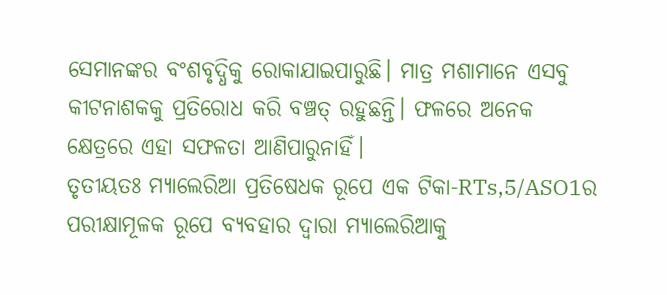ସେମାନଙ୍କର ବଂଶବୃଦ୍ଧିକୁ ରୋକାଯାଇପାରୁଛି। ମାତ୍ର ମଶାମାନେ ଏସବୁ କୀଟନାଶକକୁ ପ୍ରତିରୋଧ କରି ବଞ୍ଚତ୍ ରହୁଛନ୍ତି। ଫଳରେ ଅନେକ କ୍ଷେତ୍ରରେ ଏହା ସଫଳତା ଆଣିପାରୁନାହିଁ।
ତୃତୀୟତଃ ମ୍ୟାଲେରିଆ ପ୍ରତିଷେଧକ ରୂପେ ଏକ ଟିକା-RTs,5/ASO1ର ପରୀକ୍ଷାମୂଳକ ରୂପେ ବ୍ୟବହାର ଦ୍ୱାରା ମ୍ୟାଲେରିଆକୁ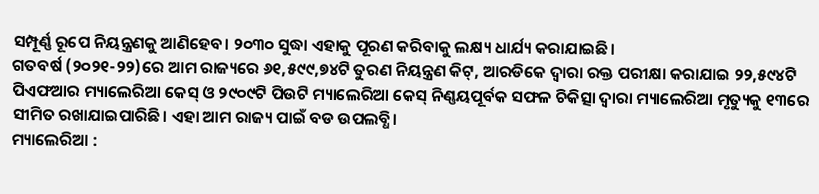ସମ୍ପୂର୍ଣ୍ଣ ରୂପେ ନିୟନ୍ତ୍ରଣକୁ ଆଣିହେବ। ୨୦୩୦ ସୁଦ୍ଧା ଏହାକୁ ପୂରଣ କରିବାକୁ ଲକ୍ଷ୍ୟ ଧାର୍ଯ୍ୟ କରାଯାଇଛି।
ଗତବର୍ଷ (୨୦୨୧-୨୨)ରେ ଆମ ରାଜ୍ୟରେ ୬୧,୫୯୯,୭୪ଟି ତୁରଣ ନିୟନ୍ତ୍ରଣ କିଟ୍, ଆରଡିକେ ଦ୍ୱାରା ରକ୍ତ ପରୀକ୍ଷା କରାଯାଇ ୨୨,୫୯୪ଟି ପିଏଫଆର ମ୍ୟାଲେରିଆ କେସ୍ ଓ ୨୯୦୯ଟି ପିଉଟି ମ୍ୟାଲେରିଆ କେସ୍ ନିଣ୍ଣୟପୂର୍ବକ ସଫଳ ଚିକିତ୍ସା ଦ୍ୱାରା ମ୍ୟାଲେରିଆ ମୃତ୍ୟୁକୁ ୧୩ରେ ସୀମିତ ରଖାଯାଇପାରିଛି। ଏହା ଆମ ରାଜ୍ୟ ପାଇଁ ବଡ ଉପଲବ୍ଧି।
ମ୍ୟାଲେରିଆ :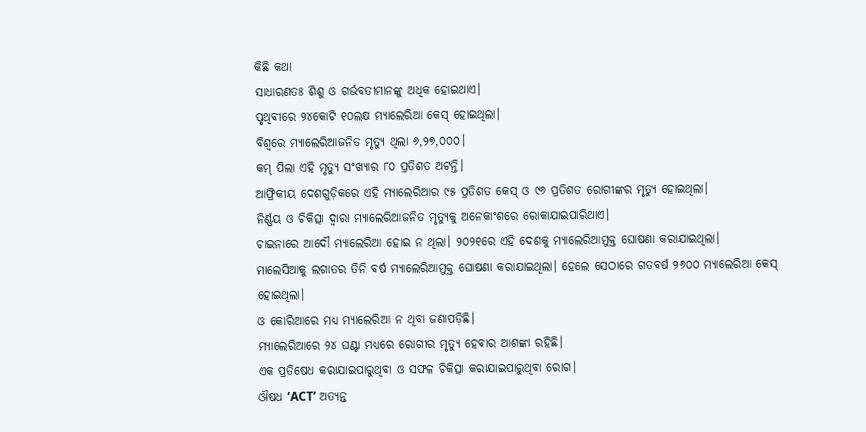କିଛି କଥା
ସାଧାରଣତଃ ଶିଶୁ ଓ ଗର୍ଭବତୀମାନଙ୍କୁ ଅଧିକ ହୋଇଥାଏ।
ପୃଥିବୀରେ ୨୪କୋଟି ୧୦ଲକ୍ଷ ମ୍ୟାଲେରିଆ କେସ୍ ହୋଇଥିଲା।
ବିଶ୍ୱରେ ମ୍ୟାଲେରିଆଜନିତ ମୃତ୍ୟୁ ଥିଲା ୬,୨୭,୦୦୦।
କମ୍ ପିଲା ଏହି ମୃତ୍ୟୁ ସଂଖ୍ୟାର ୮୦ ପ୍ରତିଶତ ଅଟନ୍ତି।
ଆଫ୍ରିକୀୟ ଦେଶଗୁଡ଼ିକରେ ଏହି ମ୍ୟାଲେରିଆର ୯୫ ପ୍ରତିଶତ କେସ୍ ଓ ୯୬ ପ୍ରତିଶତ ରୋଗୀଙ୍କର ମୃତ୍ୟୁ ହୋଇଥିଲା।
ନିର୍ଣ୍ଣୟ ଓ ଚିକିତ୍ସା ଦ୍ୱାରା ମ୍ୟାଲେରିଆଜନିତ ମୃତ୍ୟୁକୁ ଅନେକାଂଶରେ ରୋକାଯାଇପାରିଥାଏ।
ଚାଇନାରେ ଆଦୌ ମ୍ୟାଲେରିଆ ହୋଇ ନ ଥିଲା। ୨୦୨୧ରେ ଏହି ଦେଶକୁ ମ୍ୟାଲେରିଆମୁକ୍ତ ଘୋଷଣା କରାଯାଇଥିଲା।
ମାଲେସିଆକୁ ଲଗାତର ତିନି ବର୍ଷ ମ୍ୟାଲେରିଆମୁକ୍ତ ଘୋଷଣା କରାଯାଇଥିଲା। ହେଲେ ସେଠାରେ ଗତବର୍ଷ ୨୬୦୦ ମ୍ୟାଲେରିଆ କେସ୍ ହୋଇଥିଲା।
ଓ କୋରିଆରେ ମଧ୍ୟ ମ୍ୟାଲେରିଆ ନ ଥିବା ଜଣାପଡ଼ିଛି।
ମ୍ୟାଲେରିଆରେ ୨୪ ଘଣ୍ଟା ମଧ୍ୟରେ ରୋଗୀର ମୃତ୍ୟୁ ହେବାର ଆଶଙ୍କା ରହିଛି।
ଏକ ପ୍ରତିଷେଧ କରାଯାଇପାରୁଥିବା ଓ ସଫଳ ଚିକିତ୍ସା କରାଯାଇପାରୁଥିବା ରୋଗ।
ଔଷଧ ‘ACT’ ଅତ୍ୟନ୍ତ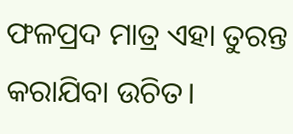ଫଳପ୍ରଦ ମାତ୍ର ଏହା ତୁରନ୍ତ କରାଯିବା ଉଚିତ।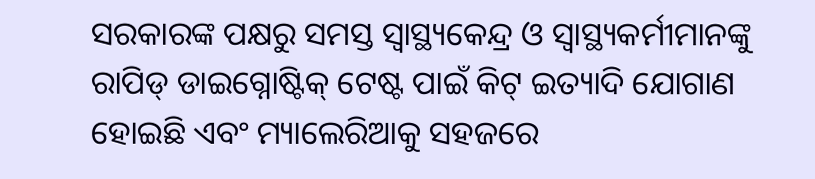ସରକାରଙ୍କ ପକ୍ଷରୁ ସମସ୍ତ ସ୍ବାସ୍ଥ୍ୟକେନ୍ଦ୍ର ଓ ସ୍ବାସ୍ଥ୍ୟକର୍ମୀମାନଙ୍କୁ ରାପିଡ୍ ଡାଇଗ୍ନୋଷ୍ଟିକ୍ ଟେଷ୍ଟ ପାଇଁ କିଟ୍ ଇତ୍ୟାଦି ଯୋଗାଣ ହୋଇଛି ଏବଂ ମ୍ୟାଲେରିଆକୁ ସହଜରେ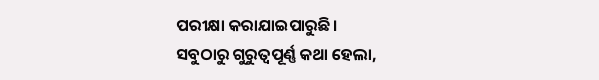ପରୀକ୍ଷା କରାଯାଇପାରୁଛି।
ସବୁଠାରୁ ଗୁରୁତ୍ୱପୂର୍ଣ୍ଣ କଥା ହେଲା,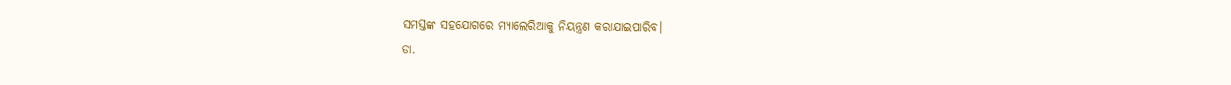ସମସ୍ତଙ୍କ ସହଯୋଗରେ ମ୍ୟାଲେରିଆକୁ ନିୟନ୍ତ୍ରଣ କରାଯାଇପାରିବ।
ଡା.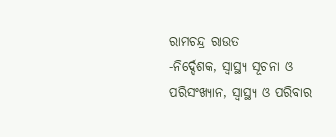ରାମଚନ୍ଦ୍ର ରାଉତ
-ନିର୍ଦ୍ଦେଶକ, ସ୍ବାସ୍ଥ୍ୟ ସୂଚନା ଓ ପରିସଂଖ୍ୟାନ, ସ୍ବାସ୍ଥ୍ୟ ଓ ପରିବାର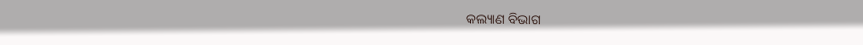କଲ୍ୟାଣ ବିଭାଗ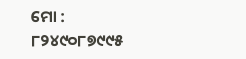ମୋ : ୮୨୪୯୦୮୭୯୯୫